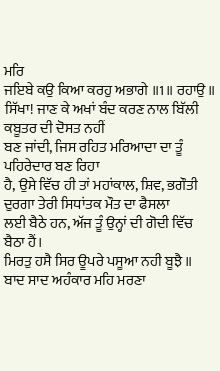ਮਰਿ
ਜਇਬੇ ਕਉ ਕਿਆ ਕਰਹੁ ਅਭਾਗੇ ॥1॥ ਰਹਾਉ ॥
ਸਿੱਖਾ! ਜਾਣ ਕੇ ਅਖਾਂ ਬੰਦ ਕਰਣ ਨਾਲ ਬਿੱਲੀ ਕਬੂਤਰ ਦੀ ਦੋਸਤ ਨਹੀਂ
ਬਣ ਜਾਂਦੀ, ਜਿਸ ਰਹਿਤ ਮਰਿਆਦਾ ਦਾ ਤੂੰ ਪਹਿਰੇਦਾਰ ਬਣ ਰਿਹਾ
ਹੈ, ਉਸੇ ਵਿੱਚ ਹੀ ਤਾਂ ਮਹਾਂਕਾਲ, ਸ਼ਿਵ, ਭਗੌਤੀ ਦੁਰਗਾ ਤੇਰੀ ਸਿਧਾਂਤਕ ਮੌਤ ਦਾ ਫੈਸਲਾ
ਲਈ ਬੈਠੇ ਹਨ, ਅੱਜ ਤੂੰ ਉਨ੍ਹਾਂ ਦੀ ਗੋਦੀ ਵਿੱਚ ਬੈਠਾ ਹੈਂ।
ਮਿਰਤੁ ਹਸੈ ਸਿਰ ਊਪਰੇ ਪਸੂਆ ਨਹੀ ਬੂਝੈ ॥
ਬਾਦ ਸਾਦ ਅਹੰਕਾਰ ਮਹਿ ਮਰਣਾ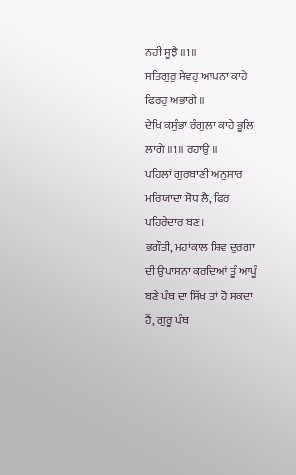ਨਹੀ ਸੂਝੈ ॥1॥
ਸਤਿਗੁਰੁ ਸੇਵਹੁ ਆਪਨਾ ਕਾਹੇ ਫਿਰਹੁ ਅਭਾਗੇ ॥
ਦੇਖਿ ਕਸੁੰਭਾ ਰੰਗੁਲਾ ਕਾਹੇ ਭੂਲਿ ਲਾਗੇ ॥1॥ ਰਹਾਉ ॥
ਪਹਿਲਾਂ ਗੁਰਬਾਣੀ ਅਨੁਸਾਰ ਮਰਿਯਾਦਾ ਸੋਧ ਲੈ, ਫਿਰ ਪਹਿਰੇਦਾਰ ਬਣ।
ਭਗੌਤੀ, ਮਹਾਂਕਾਲ ਸ਼ਿਵ ਦੁਰਗਾ ਦੀ ਉਪਾਸਨਾ ਕਰਦਿਆਂ ਤੂੰ ਆਪੂੰ
ਬਣੇ ਪੰਥ ਦਾ ਸਿੱਖ ਤਾਂ ਹੋ ਸਕਦਾ ਹੈਂ, ਗੁਰੂ ਪੰਥ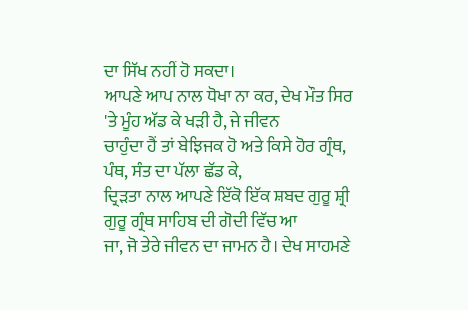ਦਾ ਸਿੱਖ ਨਹੀਂ ਹੋ ਸਕਦਾ।
ਆਪਣੇ ਆਪ ਨਾਲ ਧੋਖਾ ਨਾ ਕਰ, ਦੇਖ ਮੌਤ ਸਿਰ 'ਤੇ ਮੂੰਹ ਅੱਡ ਕੇ ਖੜੀ ਹੈ, ਜੇ ਜੀਵਨ
ਚਾਹੁੰਦਾ ਹੈਂ ਤਾਂ ਬੇਝਿਜਕ ਹੋ ਅਤੇ ਕਿਸੇ ਹੋਰ ਗ੍ਰੰਥ, ਪੰਥ, ਸੰਤ ਦਾ ਪੱਲਾ ਛੱਡ ਕੇ,
ਦ੍ਰਿੜਤਾ ਨਾਲ ਆਪਣੇ ਇੱਕੋ ਇੱਕ ਸ਼ਬਦ ਗੁਰੂ ਸ਼੍ਰੀ ਗੁਰੂ ਗ੍ਰੰਥ ਸਾਹਿਬ ਦੀ ਗੋਦੀ ਵਿੱਚ ਆ
ਜਾ, ਜੋ ਤੇਰੇ ਜੀਵਨ ਦਾ ਜਾਮਨ ਹੈ। ਦੇਖ ਸਾਹਮਣੇ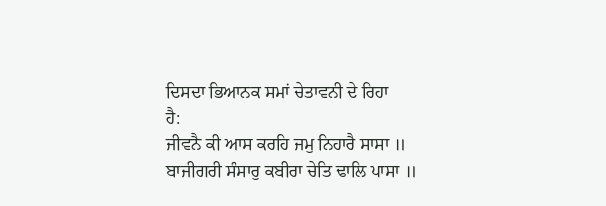ਦਿਸਦਾ ਭਿਆਨਕ ਸਮਾਂ ਚੇਤਾਵਨੀ ਦੇ ਰਿਹਾ
ਹੈ:
ਜੀਵਨੈ ਕੀ ਆਸ ਕਰਹਿ ਜਮੁ ਨਿਹਾਰੈ ਸਾਸਾ ॥
ਬਾਜੀਗਰੀ ਸੰਸਾਰੁ ਕਬੀਰਾ ਚੇਤਿ ਢਾਲਿ ਪਾਸਾ ॥